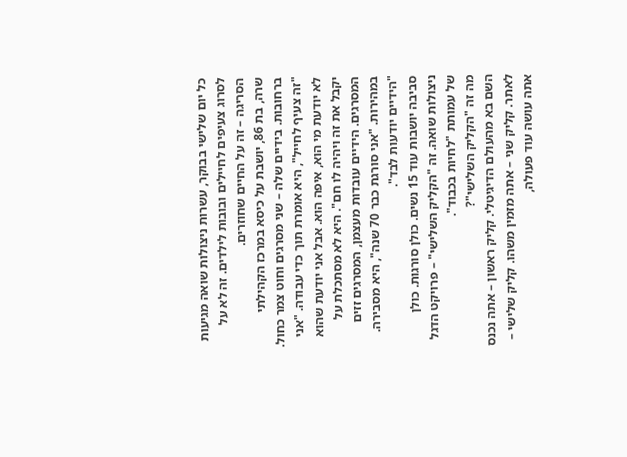כל יום שלישי בבוקר, עשרות ניצולות שואה מגיעות לסרוג צעיפים לחיילים ובובות לילדים. זה לא על הסריגה – זה על החיים שחוזרים.
שרה, בת 86, יושבת על כיסא במרכז הקהילתי ברחובות. בידיים שלה – שני מסרגים וחוט צמר כחול.
"זה צעיף לחייל", היא אומרת תוך כדי עבודה. "אני לא יודעת מי הוא, איפה הוא. אבל אני יודעת שהוא יקבל את זה ויהיה לו חם". היא לא מסתכלת על המסרגים. הידיים עובדות מעצמן, המסרגים זזים במהירות. "אני סורגת כבר 70 שנה", היא מסבירה. "הידיים יודעות לבד".
סביבה יושבות עוד 15 נשים. כולן סורגות. כולן ניצולות שואה. זה "הקליק השלישי" – פרויקט הדגל של עמותת "לחיות בכבוד".
מה זה "הקליק השלישי"?
השם בא מהעולם הדיגיטלי. קליק ראשון – אתה נכנס לאתר. קליק שני – אתה מזמין משהו. קליק שלישי – אתה עושה עוד פעולה,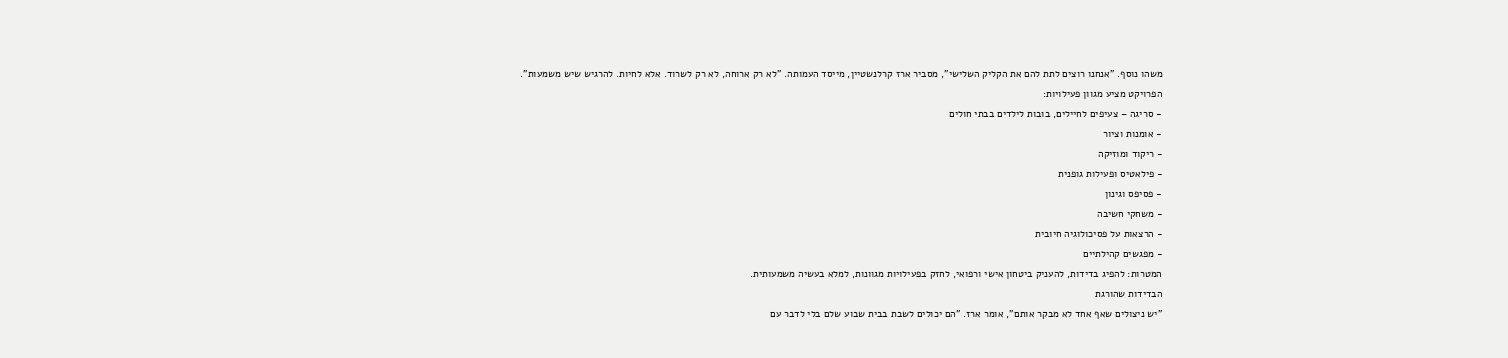משהו נוסף. "אנחנו רוצים לתת להם את הקליק השלישי", מסביר ארז קרלנשטיין, מייסד העמותה. "לא רק ארוחה, לא רק לשרוד. אלא לחיות. להרגיש שיש משמעות".
הפרויקט מציע מגוון פעילויות:
- סריגה – צעיפים לחיילים, בובות לילדים בבתי חולים
- אומנות וציור
- ריקוד ומוזיקה
- פילאטיס ופעילות גופנית
- פסיפס וגינון
- משחקי חשיבה
- הרצאות על פסיכולוגיה חיובית
- מפגשים קהילתיים
המטרות: להפיג בדידות, להעניק ביטחון אישי ורפואי, לחזק בפעילויות מגוונות, למלא בעשיה משמעותית.
הבדידות שהורגת
"יש ניצולים שאף אחד לא מבקר אותם", אומר ארז. "הם יכולים לשבת בבית שבוע שלם בלי לדבר עם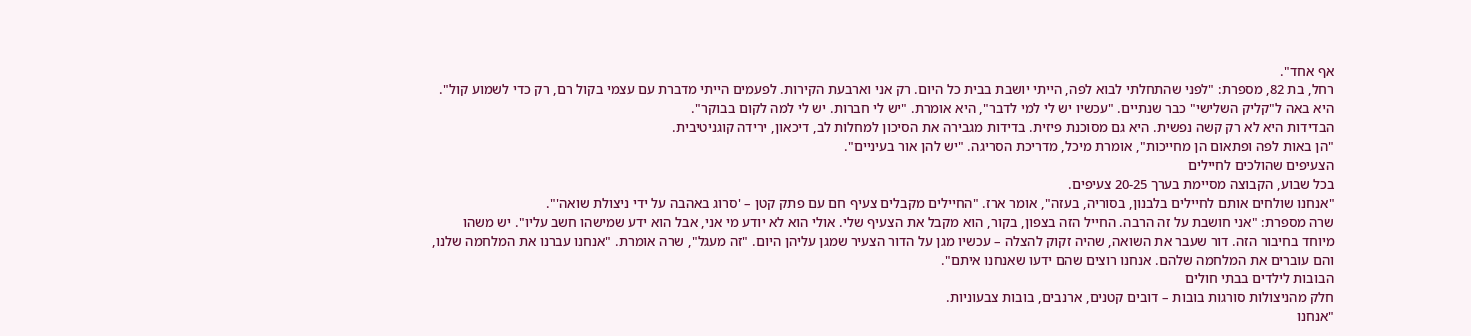אף אחד".
רחל, בת 82, מספרת: "לפני שהתחלתי לבוא לפה, הייתי יושבת בבית כל היום. רק אני וארבעת הקירות. לפעמים הייתי מדברת עם עצמי בקול רם, רק כדי לשמוע קול". היא באה ל"קליק השלישי" כבר שנתיים. "עכשיו יש לי למי לדבר", היא אומרת. "יש לי חברות. יש לי למה לקום בבוקר".
הבדידות היא לא רק קשה נפשית. היא גם מסוכנת פיזית. בדידות מגבירה את הסיכון למחלות לב, דיכאון, ירידה קוגניטיבית.
"הן באות לפה ופתאום הן מחייכות", אומרת מיכל, מדריכת הסריגה. "יש להן אור בעיניים".
הצעיפים שהולכים לחיילים
בכל שבוע, הקבוצה מסיימת בערך 20-25 צעיפים.
"אנחנו שולחים אותם לחיילים בלבנון, בסוריה, בעזה", אומר ארז. "החיילים מקבלים צעיף חם עם פתק קטן – 'סרוג באהבה על ידי ניצולת שואה'".
שרה מספרת: "אני חושבת על זה הרבה. החייל הזה בצפון, בקור, הוא מקבל את הצעיף שלי. אולי הוא לא יודע מי אני, אבל הוא ידע שמישהו חשב עליו". יש משהו מיוחד בחיבור הזה. דור שעבר את השואה, שהיה זקוק להצלה – עכשיו מגן על הדור הצעיר שמגן עליהן היום. "זה מעגל", שרה אומרת. "אנחנו עברנו את המלחמה שלנו, והם עוברים את המלחמה שלהם. אנחנו רוצים שהם ידעו שאנחנו איתם".
הבובות לילדים בבתי חולים
חלק מהניצולות סורגות בובות – דובים קטנים, ארנבים, בובות צבעוניות.
"אנחנו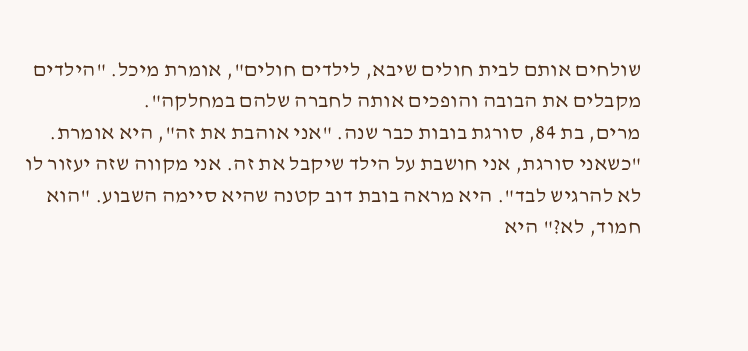שולחים אותם לבית חולים שיבא, לילדים חולים", אומרת מיכל. "הילדים מקבלים את הבובה והופכים אותה לחברה שלהם במחלקה".
מרים, בת 84, סורגת בובות כבר שנה. "אני אוהבת את זה", היא אומרת. "כשאני סורגת, אני חושבת על הילד שיקבל את זה. אני מקווה שזה יעזור לו לא להרגיש לבד". היא מראה בובת דוב קטנה שהיא סיימה השבוע. "הוא חמוד, לא?" היא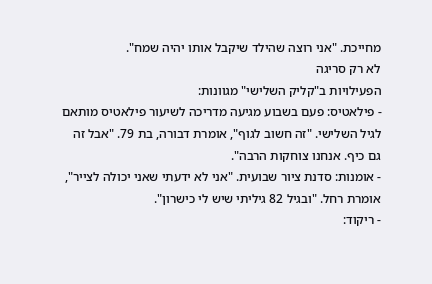מחייכת. "אני רוצה שהילד שיקבל אותו יהיה שמח".
לא רק סריגה
הפעילויות ב"קליק השלישי" מגוונות:
- פילאטיס: פעם בשבוע מגיעה מדריכה לשיעור פילאטיס מותאם לגיל השלישי. "זה חשוב לגוף", אומרת דבורה, בת 79. "אבל זה גם כיף. אנחנו צוחקות הרבה".
- אומנות: סדנת ציור שבועית. "אני לא ידעתי שאני יכולה לצייר", אומרת רחל. "ובגיל 82 גיליתי שיש לי כישרון".
- ריקוד: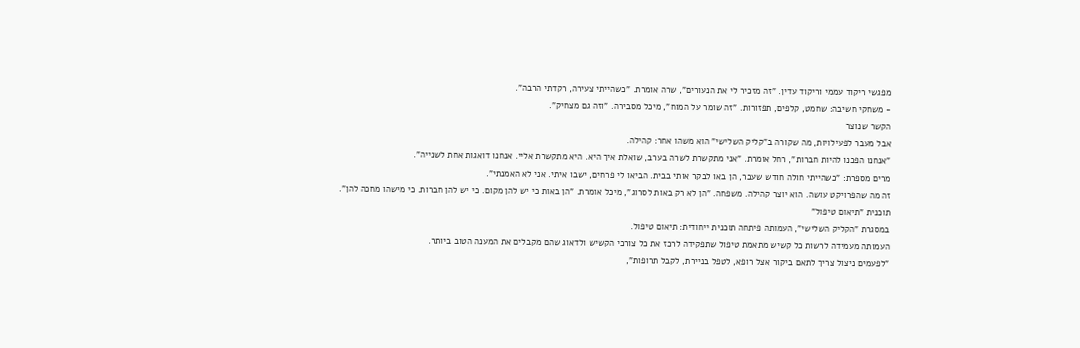מפגשי ריקוד עממי וריקוד עדין. "זה מזכיר לי את הנעורים", שרה אומרת. "כשהייתי צעירה, רקדתי הרבה".
- משחקי חשיבה: שחמט, קלפים, תפזורות. "זה שומר על המוח", מיכל מסבירה. "וזה גם מצחיק".
הקשר שנוצר
אבל מעבר לפעילויות, מה שקורה ב"קליק השלישי" הוא משהו אחר: קהילה.
"אנחנו הפכנו להיות חברות", רחל אומרת. "אני מתקשרת לשרה בערב, שואלת איך היא. היא מתקשרת אליי. אנחנו דואגות אחת לשנייה".
מרים מספרת: "כשהייתי חולה חודש שעבר, הן באו לבקר אותי בבית. הביאו לי פרחים, ישבו איתי. אני לא האמנתי".
זה מה שהפרויקט עושה. הוא יוצר קהילה. משפחה. "הן לא רק באות לסרוג", מיכל אומרת. "הן באות כי יש להן מקום. כי יש להן חברות. כי מישהו מחכה להן".
תוכנית "תיאום טיפול"
במסגרת "הקליק השלישי", העמותה פיתחה תוכנית ייחודית: תיאום טיפול.
העמותה מעמידה לרשות כל קשיש מתאמת טיפול שתפקידה לרכז את כל צורכי הקשיש ולדאוג שהם מקבלים את המענה הטוב ביותר.
"לפעמים ניצול צריך לתאם ביקור אצל רופא, לטפל בניירת, לקבל תרופות",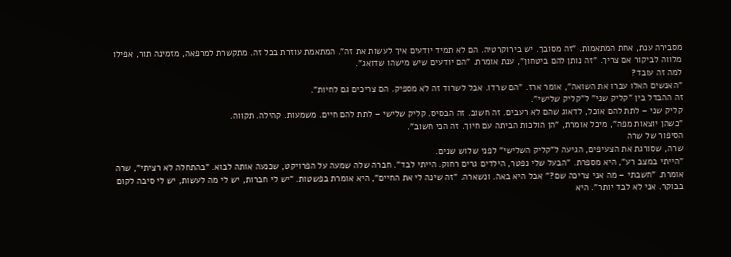מסבירה ענת, אחת המתאמות. "זה מסובך. יש בירוקרטיה. הם לא תמיד יודעים איך לעשות את זה". המתאמת עוזרת בכל זה. מתקשרת למרפאה, מזמינה תור, אפילו מלווה לביקור אם צריך. "זה נותן להם ביטחון", ענת אומרת. "הם יודעים שיש מישהו שדואג".
למה זה עובד?
"האנשים האלו עברו את השואה", אומר ארז. "הם שרדו. אבל לשרוד זה לא מספיק. הם צריכים גם לחיות".
זה ההבדל בין "קליק שני" ל"קליק שלישי".
קליק שני – לתת להם אוכל, לדאוג שהם לא רעבים. זה חשוב. זה הבסיס. קליק שלישי – לתת להם חיים. משמעות. קהילה. תקווה.
"כשהן יוצאות מפה", מיכל אומרת, "הן הולכות הביתה עם חיוך. זה הכי חשוב".
הסיפור של שרה
שרה, שסורגת את הצעיפים, הגיעה ל"קליק השלישי" לפני שלוש שנים.
"הייתי במצב רע", היא מספרת. "הבעל שלי נפטר, הילדים גרים רחוק. הייתי לבד". חברה שלה שמעה על הפרויקט, שכנעה אותה לבוא. "בהתחלה לא רציתי", שרה אומרת. "חשבתי – מה אני צריכה שם?" אבל היא באה. ונשארה. "זה שינה לי את החיים", היא אומרת בפשטות. "יש לי חברות, יש לי מה לעשות, יש לי סיבה לקום בבוקר. אני לא לבד יותר". היא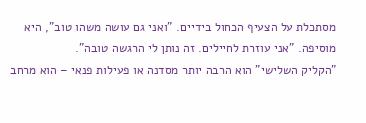מסתכלת על הצעיף הכחול בידיים. "ואני גם עושה משהו טוב", היא מוסיפה. "אני עוזרת לחיילים. זה נותן לי הרגשה טובה".
"הקליק השלישי" הוא הרבה יותר מסדנה או פעילות פנאי – הוא מרחב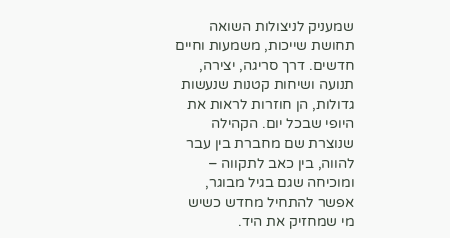שמעניק לניצולות השואה תחושת שייכות, משמעות וחיים חדשים. דרך סריגה, יצירה, תנועה ושיחות קטנות שנעשות גדולות, הן חוזרות לראות את היופי שבכל יום. הקהילה שנוצרת שם מחברת בין עבר להווה, בין כאב לתקווה – ומוכיחה שגם בגיל מבוגר, אפשר להתחיל מחדש כשיש מי שמחזיק את היד.